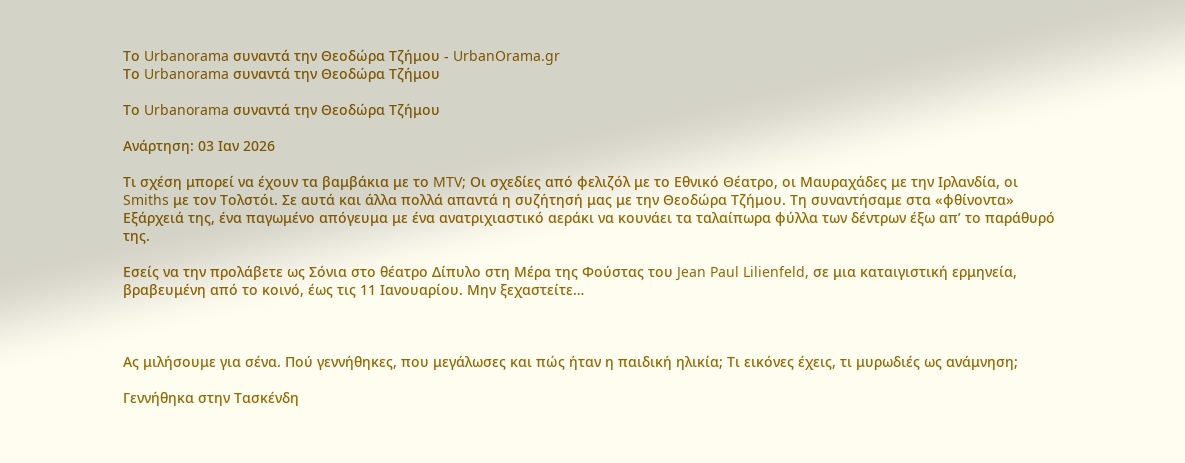Το Urbanorama συναντά την Θεοδώρα Τζήμου - UrbanOrama.gr
Το Urbanorama συναντά την Θεοδώρα Τζήμου

Το Urbanorama συναντά την Θεοδώρα Τζήμου

Ανάρτηση: 03 Ιαν 2026

Τι σχέση μπορεί να έχουν τα βαμβάκια με το MTV; Οι σχεδίες από φελιζόλ με το Εθνικό Θέατρο, οι Μαυραχάδες με την Ιρλανδία, οι Smiths με τον Τολστόι. Σε αυτά και άλλα πολλά απαντά η συζήτησή μας με την Θεοδώρα Τζήμου. Τη συναντήσαμε στα «φθίνοντα» Εξάρχειά της, ένα παγωμένο απόγευμα με ένα ανατριχιαστικό αεράκι να κουνάει τα ταλαίπωρα φύλλα των δέντρων έξω απ’ το παράθυρό της.

Εσείς να την προλάβετε ως Σόνια στο θέατρο Δίπυλο στη Μέρα της Φούστας του Jean Paul Lilienfeld, σε μια καταιγιστική ερμηνεία, βραβευμένη από το κοινό, έως τις 11 Ιανουαρίου. Μην ξεχαστείτε…



Ας μιλήσουμε για σένα. Πού γεννήθηκες, που μεγάλωσες και πώς ήταν η παιδική ηλικία; Τι εικόνες έχεις, τι μυρωδιές ως ανάμνηση;

Γεννήθηκα στην Τασκένδη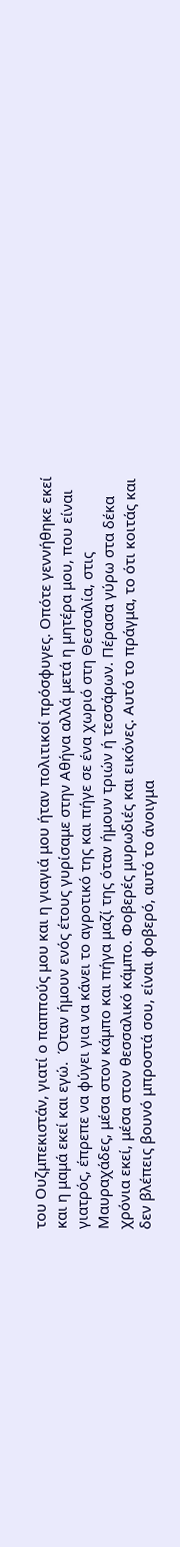του Ουζμπεκιστάν, γιατί ο παππούς μου και η γιαγιά μου ήταν πολιτικοί πρόσφυγες. Οπότε γεννήθηκε εκεί και η μαμά εκεί και εγώ.  Όταν ήμουν ενός έτους γυρίσαμε στην Αθήνα αλλά μετά η μητέρα μου, που είναι γιατρός, έπρεπε να φύγει για να κάνει το αγροτικό της και πήγε σε ένα χωριό στη Θεσσαλία, στις Μαυραχάδες, μέσα στον κάμπο και πήγα μαζί της όταν ήμουν τριών ή τεσσάρων. Πέρασα γύρω στα δέκα χρόνια εκεί, μέσα στον θεσσαλικό κάμπο. Φοβερές μυρωδιές και εικόνες. Αυτό το πράγμα, το ότι κοιτάς και δεν βλέπεις βουνό μπροστά σου, είναι φοβερό, αυτό το άνοιγμα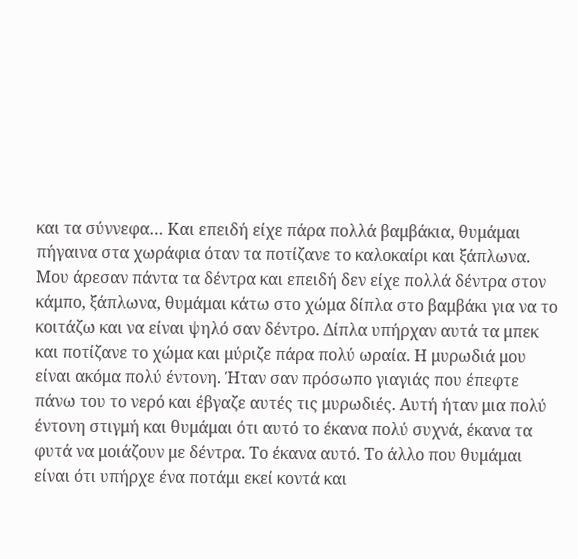και τα σύννεφα… Και επειδή είχε πάρα πολλά βαμβάκια, θυμάμαι πήγαινα στα χωράφια όταν τα ποτίζανε το καλοκαίρι και ξάπλωνα. Μου άρεσαν πάντα τα δέντρα και επειδή δεν είχε πολλά δέντρα στον κάμπο, ξάπλωνα, θυμάμαι κάτω στο χώμα δίπλα στο βαμβάκι για να το κοιτάζω και να είναι ψηλό σαν δέντρο. Δίπλα υπήρχαν αυτά τα μπεκ και ποτίζανε το χώμα και μύριζε πάρα πολύ ωραία. Η μυρωδιά μου είναι ακόμα πολύ έντονη. Ήταν σαν πρόσωπο γιαγιάς που έπεφτε πάνω του το νερό και έβγαζε αυτές τις μυρωδιές. Αυτή ήταν μια πολύ έντονη στιγμή και θυμάμαι ότι αυτό το έκανα πολύ συχνά, έκανα τα φυτά να μοιάζουν με δέντρα. Το έκανα αυτό. Το άλλο που θυμάμαι είναι ότι υπήρχε ένα ποτάμι εκεί κοντά και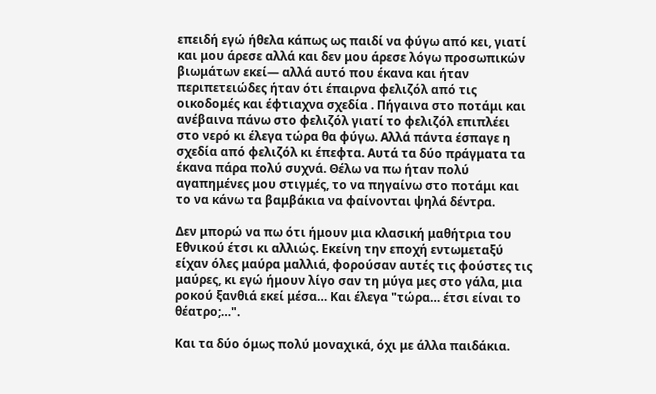επειδή εγώ ήθελα κάπως ως παιδί να φύγω από κει, γιατί και μου άρεσε αλλά και δεν μου άρεσε λόγω προσωπικών βιωμάτων εκεί― αλλά αυτό που έκανα και ήταν περιπετειώδες ήταν ότι έπαιρνα φελιζόλ από τις οικοδομές και έφτιαχνα σχεδία . Πήγαινα στο ποτάμι και ανέβαινα πάνω στο φελιζόλ γιατί το φελιζόλ επιπλέει στο νερό κι έλεγα τώρα θα φύγω. Αλλά πάντα έσπαγε η σχεδία από φελιζόλ κι έπεφτα. Αυτά τα δύο πράγματα τα έκανα πάρα πολύ συχνά. Θέλω να πω ήταν πολύ αγαπημένες μου στιγμές, το να πηγαίνω στο ποτάμι και το να κάνω τα βαμβάκια να φαίνονται ψηλά δέντρα.

Δεν μπορώ να πω ότι ήμουν μια κλασική μαθήτρια του Εθνικού έτσι κι αλλιώς. Εκείνη την εποχή εντωμεταξύ είχαν όλες μαύρα μαλλιά, φορούσαν αυτές τις φούστες τις μαύρες, κι εγώ ήμουν λίγο σαν τη μύγα μες στο γάλα, μια ροκού ξανθιά εκεί μέσα… Και έλεγα "τώρα… έτσι είναι το θέατρο;…".

Και τα δύο όμως πολύ μοναχικά, όχι με άλλα παιδάκια.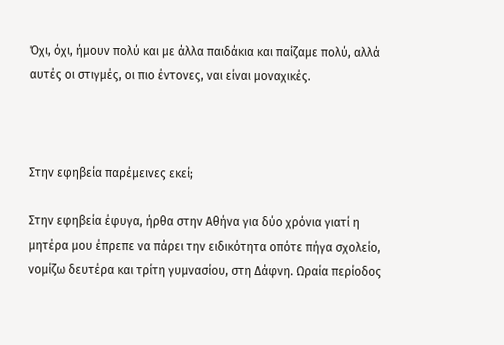Όχι, όχι, ήμουν πολύ και με άλλα παιδάκια και παίζαμε πολύ, αλλά αυτές οι στιγμές, οι πιο έντονες, ναι είναι μοναχικές.



Στην εφηβεία παρέμεινες εκεί;

Στην εφηβεία έφυγα, ήρθα στην Αθήνα για δύο χρόνια γιατί η μητέρα μου έπρεπε να πάρει την ειδικότητα οπότε πήγα σχολείο, νομίζω δευτέρα και τρίτη γυμνασίου, στη Δάφνη. Ωραία περίοδος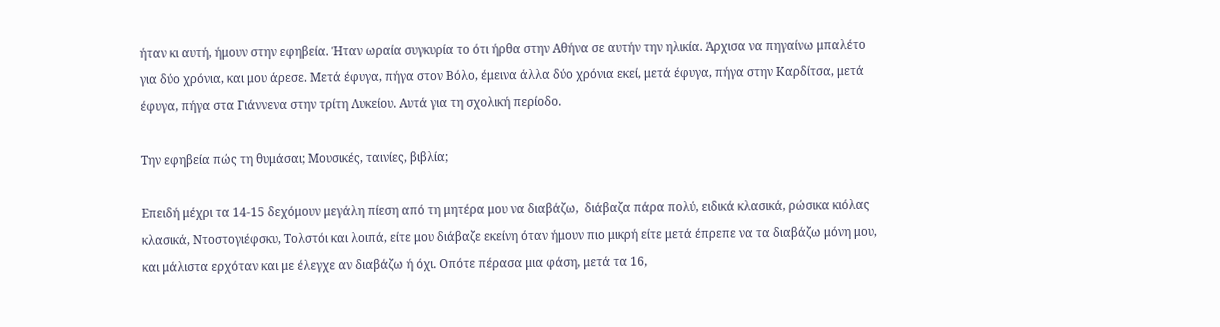ήταν κι αυτή, ήμουν στην εφηβεία. Ήταν ωραία συγκυρία το ότι ήρθα στην Αθήνα σε αυτήν την ηλικία. Άρχισα να πηγαίνω μπαλέτο για δύο χρόνια, και μου άρεσε. Μετά έφυγα, πήγα στον Βόλο, έμεινα άλλα δύο χρόνια εκεί, μετά έφυγα, πήγα στην Καρδίτσα, μετά έφυγα, πήγα στα Γιάννενα στην τρίτη Λυκείου. Αυτά για τη σχολική περίοδο.

Την εφηβεία πώς τη θυμάσαι; Μουσικές, ταινίες, βιβλία;

Επειδή μέχρι τα 14-15 δεχόμουν μεγάλη πίεση από τη μητέρα μου να διαβάζω,  διάβαζα πάρα πολύ, ειδικά κλασικά, ρώσικα κιόλας κλασικά, Ντοστογιέφσκυ, Τολστόι και λοιπά, είτε μου διάβαζε εκείνη όταν ήμουν πιο μικρή είτε μετά έπρεπε να τα διαβάζω μόνη μου, και μάλιστα ερχόταν και με έλεγχε αν διαβάζω ή όχι. Οπότε πέρασα μια φάση, μετά τα 16,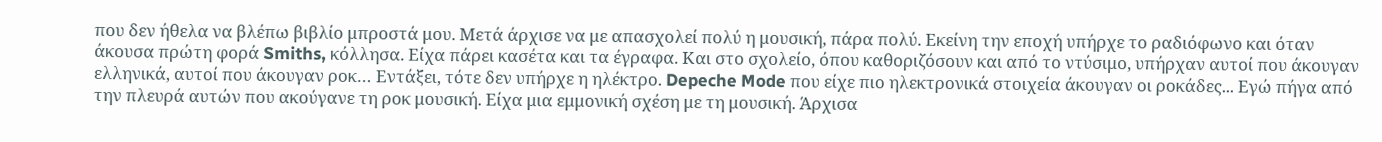που δεν ήθελα να βλέπω βιβλίο μπροστά μου. Μετά άρχισε να με απασχολεί πολύ η μουσική, πάρα πολύ. Εκείνη την εποχή υπήρχε το ραδιόφωνο και όταν άκουσα πρώτη φορά Smiths, κόλλησα. Είχα πάρει κασέτα και τα έγραφα. Και στο σχολείο, όπου καθοριζόσουν και από το ντύσιμο, υπήρχαν αυτοί που άκουγαν ελληνικά, αυτοί που άκουγαν ροκ… Εντάξει, τότε δεν υπήρχε η ηλέκτρο. Depeche Mode που είχε πιο ηλεκτρονικά στοιχεία άκουγαν οι ροκάδες... Εγώ πήγα από την πλευρά αυτών που ακούγανε τη ροκ μουσική. Είχα μια εμμονική σχέση με τη μουσική. Άρχισα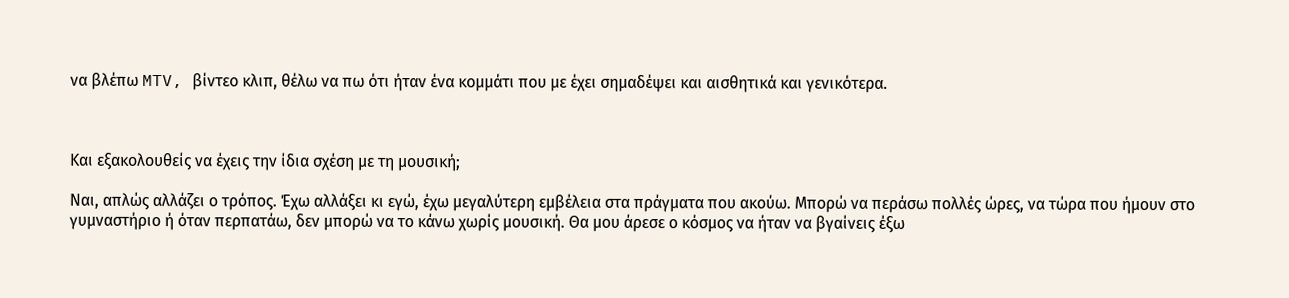να βλέπω MTV, βίντεο κλιπ, θέλω να πω ότι ήταν ένα κομμάτι που με έχει σημαδέψει και αισθητικά και γενικότερα.



Και εξακολουθείς να έχεις την ίδια σχέση με τη μουσική;

Ναι, απλώς αλλάζει ο τρόπος. Έχω αλλάξει κι εγώ, έχω μεγαλύτερη εμβέλεια στα πράγματα που ακούω. Μπορώ να περάσω πολλές ώρες, να τώρα που ήμουν στο γυμναστήριο ή όταν περπατάω, δεν μπορώ να το κάνω χωρίς μουσική. Θα μου άρεσε ο κόσμος να ήταν να βγαίνεις έξω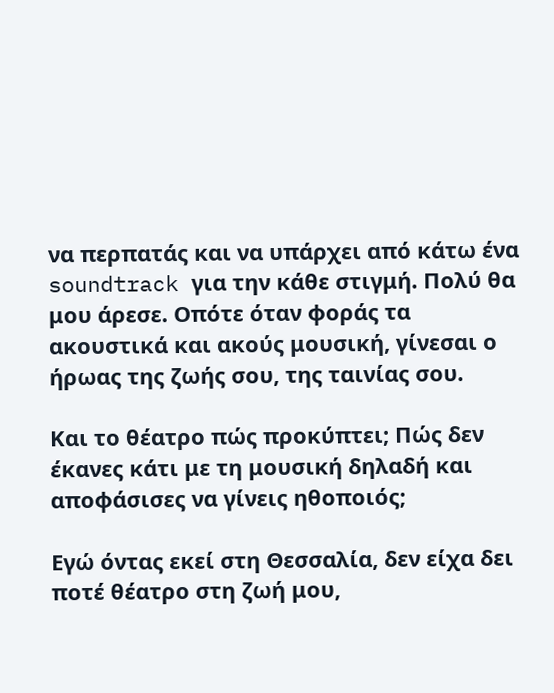να περπατάς και να υπάρχει από κάτω ένα soundtrack για την κάθε στιγμή. Πολύ θα μου άρεσε. Οπότε όταν φοράς τα ακουστικά και ακούς μουσική, γίνεσαι ο ήρωας της ζωής σου, της ταινίας σου.

Και το θέατρο πώς προκύπτει; Πώς δεν έκανες κάτι με τη μουσική δηλαδή και αποφάσισες να γίνεις ηθοποιός;

Εγώ όντας εκεί στη Θεσσαλία, δεν είχα δει ποτέ θέατρο στη ζωή μου,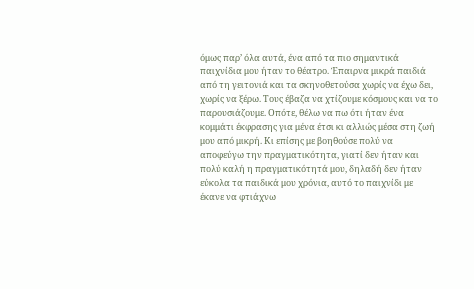όμως παρ’ όλα αυτά, ένα από τα πιο σημαντικά παιχνίδια μου ήταν το θέατρο. Έπαιρνα μικρά παιδιά από τη γειτονιά και τα σκηνοθετούσα χωρίς να έχω δει, χωρίς να ξέρω. Τους έβαζα να χτίζουμε κόσμους και να το παρουσιάζουμε. Οπότε, θέλω να πω ότι ήταν ένα κομμάτι έκφρασης για μένα έτσι κι αλλιώς μέσα στη ζωή μου από μικρή. Κι επίσης με βοηθούσε πολύ να αποφεύγω την πραγματικότητα, γιατί δεν ήταν και πολύ καλή η πραγματικότητά μου, δηλαδή δεν ήταν εύκολα τα παιδικά μου χρόνια, αυτό το παιχνίδι με έκανε να φτιάχνω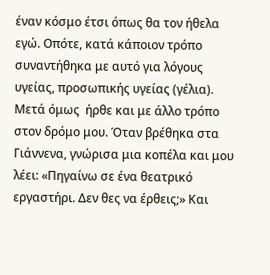έναν κόσμο έτσι όπως θα τον ήθελα εγώ. Οπότε, κατά κάποιον τρόπο  συναντήθηκα με αυτό για λόγους υγείας, προσωπικής υγείας (γέλια). Μετά όμως  ήρθε και με άλλο τρόπο  στον δρόμο μου. Όταν βρέθηκα στα Γιάννενα, γνώρισα μια κοπέλα και μου λέει: «Πηγαίνω σε ένα θεατρικό εργαστήρι. Δεν θες να έρθεις;» Και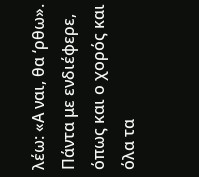λέω: «Α ναι, θα ‘ρθω». Πάντα με ενδιέφερε, όπως και ο χορός και όλα τα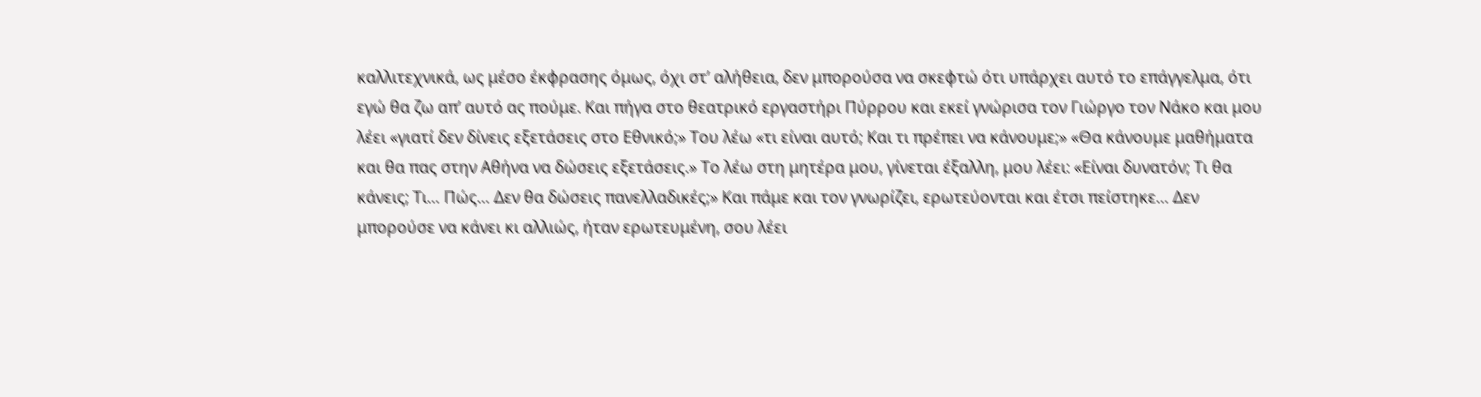καλλιτεχνικά, ως μέσο έκφρασης όμως, όχι στ’ αλήθεια, δεν μπορούσα να σκεφτώ ότι υπάρχει αυτό το επάγγελμα, ότι εγώ θα ζω απ’ αυτό ας πούμε. Και πήγα στο θεατρικό εργαστήρι Πύρρου και εκεί γνώρισα τον Γιώργο τον Νάκο και μου λέει «γιατί δεν δίνεις εξετάσεις στο Εθνικό;» Του λέω «τι είναι αυτό; Και τι πρέπει να κάνουμε;» «Θα κάνουμε μαθήματα και θα πας στην Αθήνα να δώσεις εξετάσεις.» Το λέω στη μητέρα μου, γίνεται έξαλλη, μου λέει: «Είναι δυνατόν; Τι θα κάνεις; Τι… Πώς… Δεν θα δώσεις πανελλαδικές;» Και πάμε και τον γνωρίζει, ερωτεύονται και έτσι πείστηκε… Δεν μπορούσε να κάνει κι αλλιώς, ήταν ερωτευμένη, σου λέει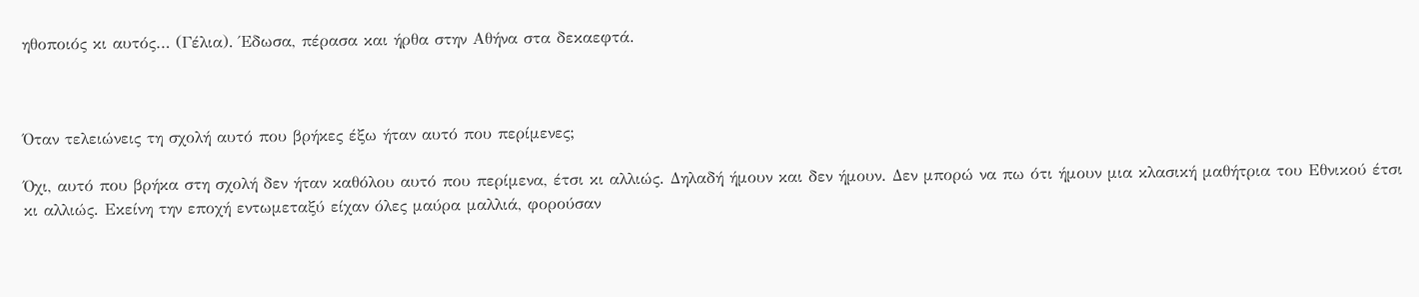ηθοποιός κι αυτός… (Γέλια). Έδωσα, πέρασα και ήρθα στην Αθήνα στα δεκαεφτά.



Όταν τελειώνεις τη σχολή αυτό που βρήκες έξω ήταν αυτό που περίμενες;

Όχι, αυτό που βρήκα στη σχολή δεν ήταν καθόλου αυτό που περίμενα, έτσι κι αλλιώς. Δηλαδή ήμουν και δεν ήμουν. Δεν μπορώ να πω ότι ήμουν μια κλασική μαθήτρια του Εθνικού έτσι κι αλλιώς. Εκείνη την εποχή εντωμεταξύ είχαν όλες μαύρα μαλλιά, φορούσαν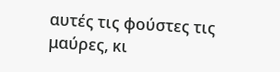αυτές τις φούστες τις μαύρες, κι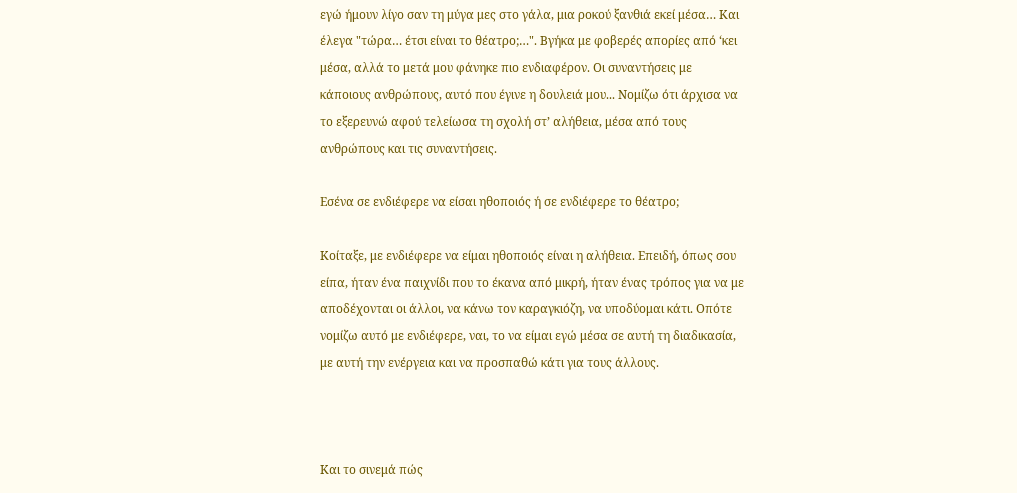εγώ ήμουν λίγο σαν τη μύγα μες στο γάλα, μια ροκού ξανθιά εκεί μέσα… Και έλεγα "τώρα… έτσι είναι το θέατρο;…". Βγήκα με φοβερές απορίες από ‘κει μέσα, αλλά το μετά μου φάνηκε πιο ενδιαφέρον. Οι συναντήσεις με κάποιους ανθρώπους, αυτό που έγινε η δουλειά μου... Νομίζω ότι άρχισα να το εξερευνώ αφού τελείωσα τη σχολή στ’ αλήθεια, μέσα από τους ανθρώπους και τις συναντήσεις.

Εσένα σε ενδιέφερε να είσαι ηθοποιός ή σε ενδιέφερε το θέατρο;

Κοίταξε, με ενδιέφερε να είμαι ηθοποιός είναι η αλήθεια. Επειδή, όπως σου είπα, ήταν ένα παιχνίδι που το έκανα από μικρή, ήταν ένας τρόπος για να με αποδέχονται οι άλλοι, να κάνω τον καραγκιόζη, να υποδύομαι κάτι. Οπότε νομίζω αυτό με ενδιέφερε, ναι, το να είμαι εγώ μέσα σε αυτή τη διαδικασία, με αυτή την ενέργεια και να προσπαθώ κάτι για τους άλλους.



Και το σινεμά πώς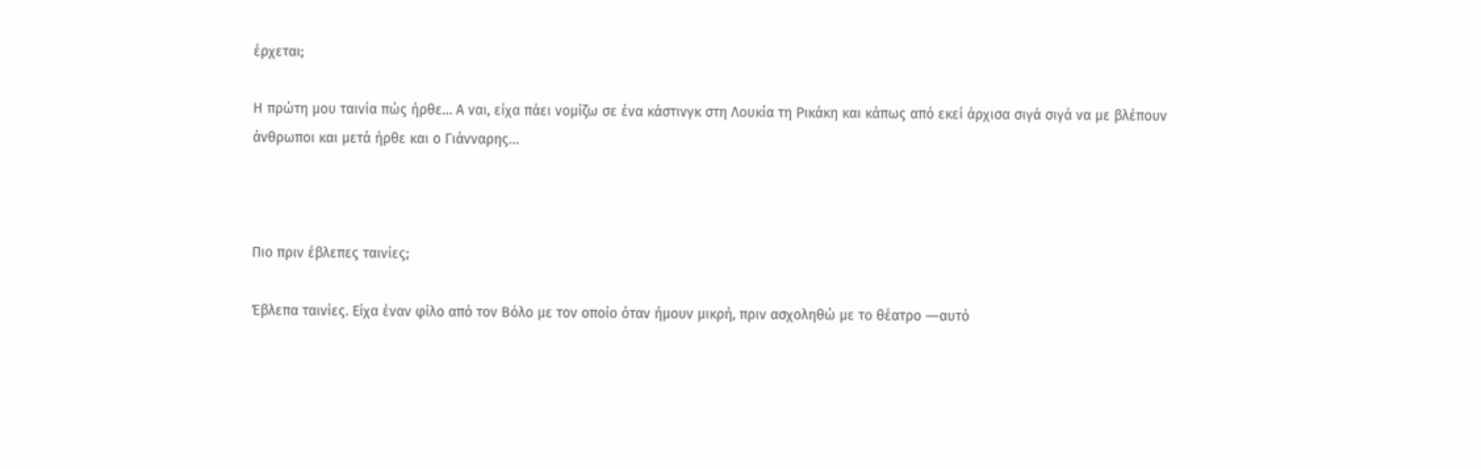έρχεται;

Η πρώτη μου ταινία πώς ήρθε… Α ναι, είχα πάει νομίζω σε ένα κάστινγκ στη Λουκία τη Ρικάκη και κάπως από εκεί άρχισα σιγά σιγά να με βλέπουν άνθρωποι και μετά ήρθε και ο Γιάνναρης…



Πιο πριν έβλεπες ταινίες;

Έβλεπα ταινίες. Είχα έναν φίλο από τον Βόλο με τον οποίο όταν ήμουν μικρή, πριν ασχοληθώ με το θέατρο ―αυτό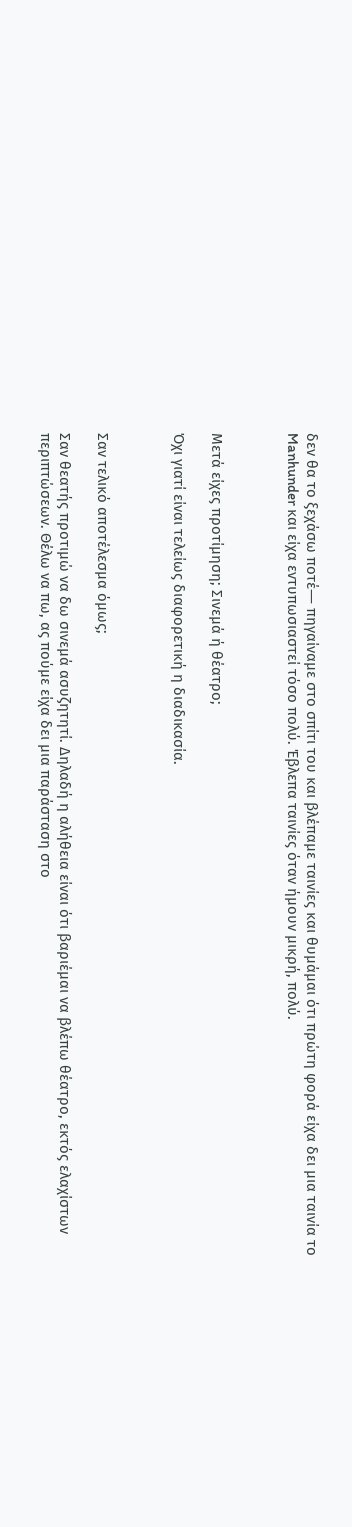δεν θα το ξεχάσω ποτέ― πηγαίναμε στο σπίτι του και βλέπαμε ταινίες και θυμάμαι ότι πρώτη φορά είχα δει μια ταινία το Manhunder και είχα εντυπωσιαστεί τόσο πολύ. Έβλεπα ταινίες όταν ήμουν μικρή, πολύ.



Μετά είχες προτίμηση; Σινεμά ή θέατρο;

Όχι γιατί είναι τελείως διαφορετική η διαδικασία.



Σαν τελικό αποτέλεσμα όμως;

Σαν θεατής προτιμώ να δω σινεμά ασυζητητί. Δηλαδή η αλήθεια είναι ότι βαριέμαι να βλέπω θέατρο, εκτός ελαχίστων περιπτώσεων. Θέλω να πω, ας πούμε είχα δει μια παράσταση στο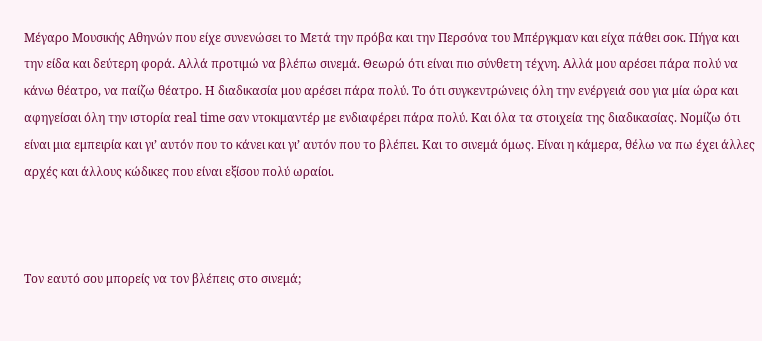Μέγαρο Μουσικής Αθηνών που είχε συνενώσει το Μετά την πρόβα και την Περσόνα του Μπέργκμαν και είχα πάθει σοκ. Πήγα και την είδα και δεύτερη φορά. Αλλά προτιμώ να βλέπω σινεμά. Θεωρώ ότι είναι πιο σύνθετη τέχνη. Αλλά μου αρέσει πάρα πολύ να κάνω θέατρο, να παίζω θέατρο. Η διαδικασία μου αρέσει πάρα πολύ. Το ότι συγκεντρώνεις όλη την ενέργειά σου για μία ώρα και αφηγείσαι όλη την ιστορία real time σαν ντοκιμαντέρ με ενδιαφέρει πάρα πολύ. Και όλα τα στοιχεία της διαδικασίας. Νομίζω ότι είναι μια εμπειρία και γι’ αυτόν που το κάνει και γι’ αυτόν που το βλέπει. Και το σινεμά όμως. Είναι η κάμερα, θέλω να πω έχει άλλες αρχές και άλλους κώδικες που είναι εξίσου πολύ ωραίοι.



Τον εαυτό σου μπορείς να τον βλέπεις στο σινεμά;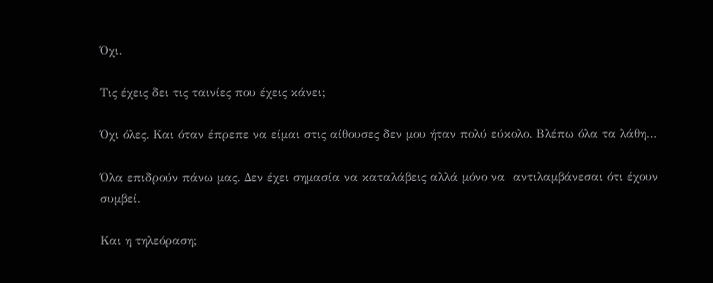Όχι.

Τις έχεις δει τις ταινίες που έχεις κάνει;

Όχι όλες. Και όταν έπρεπε να είμαι στις αίθουσες δεν μου ήταν πολύ εύκολο. Βλέπω όλα τα λάθη…

Όλα επιδρούν πάνω μας. Δεν έχει σημασία να καταλάβεις αλλά μόνο να  αντιλαμβάνεσαι ότι έχουν συμβεί.

Και η τηλεόραση;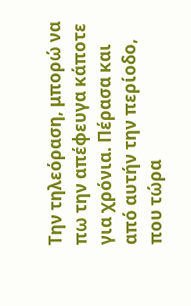Την τηλεόραση, μπορώ να πω την απέφευγα κάποτε για χρόνια. Πέρασα και από αυτήν την περίοδο, που τώρα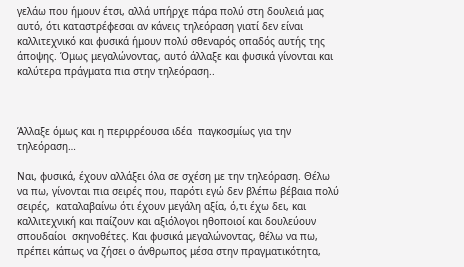γελάω που ήμουν έτσι, αλλά υπήρχε πάρα πολύ στη δουλειά μας αυτό, ότι καταστρέφεσαι αν κάνεις τηλεόραση γιατί δεν είναι καλλιτεχνικό και φυσικά ήμουν πολύ σθεναρός οπαδός αυτής της άποψης. Όμως μεγαλώνοντας, αυτό άλλαξε και φυσικά γίνονται και καλύτερα πράγματα πια στην τηλεόραση..



Άλλαξε όμως και η περιρρέουσα ιδέα  παγκοσμίως για την τηλεόραση…

Ναι, φυσικά, έχουν αλλάξει όλα σε σχέση με την τηλεόραση. Θέλω να πω, γίνονται πια σειρές που, παρότι εγώ δεν βλέπω βέβαια πολύ σειρές,  καταλαβαίνω ότι έχουν μεγάλη αξία, ό,τι έχω δει, και καλλιτεχνική και παίζουν και αξιόλογοι ηθοποιοί και δουλεύουν σπουδαίοι  σκηνοθέτες. Και φυσικά μεγαλώνοντας, θέλω να πω, πρέπει κάπως να ζήσει ο άνθρωπος μέσα στην πραγματικότητα,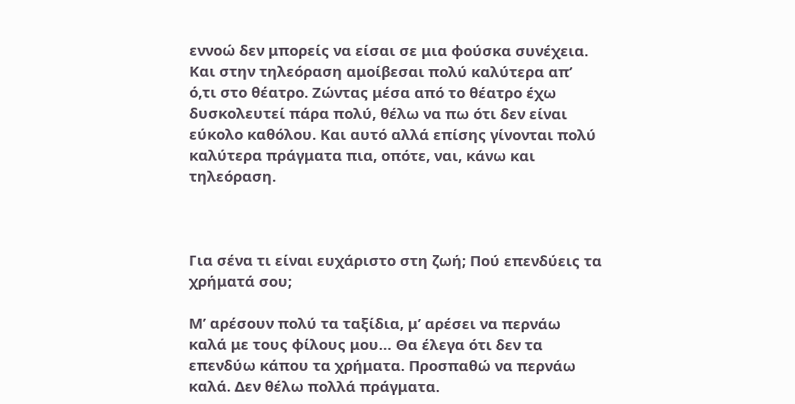εννοώ δεν μπορείς να είσαι σε μια φούσκα συνέχεια. Και στην τηλεόραση αμοίβεσαι πολύ καλύτερα απ’ ό,τι στο θέατρο. Ζώντας μέσα από το θέατρο έχω δυσκολευτεί πάρα πολύ, θέλω να πω ότι δεν είναι εύκολο καθόλου. Και αυτό αλλά επίσης γίνονται πολύ καλύτερα πράγματα πια, οπότε, ναι, κάνω και τηλεόραση.



Για σένα τι είναι ευχάριστο στη ζωή; Πού επενδύεις τα χρήματά σου;

Μ’ αρέσουν πολύ τα ταξίδια, μ’ αρέσει να περνάω καλά με τους φίλους μου… Θα έλεγα ότι δεν τα επενδύω κάπου τα χρήματα. Προσπαθώ να περνάω καλά. Δεν θέλω πολλά πράγματα.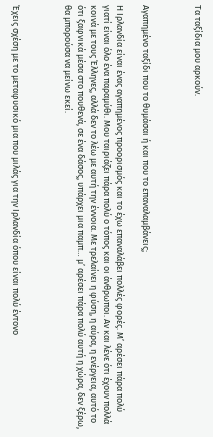Τα ταξίδια μου αρκούν.



Αγαπημένο ταξίδι που το θυμάσαι ή και που το επαναλαμβάνεις;

Η Ιρλανδία είναι ένας αγαπημένος προορισμός και το έχω επαναλάβει πολλές φορές. Μ’ αρέσει πάρα πολύ γιατί είναι όλο ένα παραμύθι. Μου ταιριάζει πάρα πολύ ο τόπος και οι άνθρωποι. Αν και λένε ότι έχουν πολλά κοινά με τους Έλληνες, αλλά δεν το λέω με αυτή την έννοια. Με τρελαίνει η φύση, η αύρα, η ενέργεια, αυτό το ότι ξαφνικά μέσα στο πουθενά, σε ένα δάσος, υπάρχει μια παμπ… μ’ αρέσει πάρα πολύ αυτή η χώρα, δεν ξέρω, θα μπορούσα να μείνω εκεί.



Έχεις σχέση με το μεταφυσικό μια που μιλάς για την Ιρλανδία όπου είναι πολύ έντονο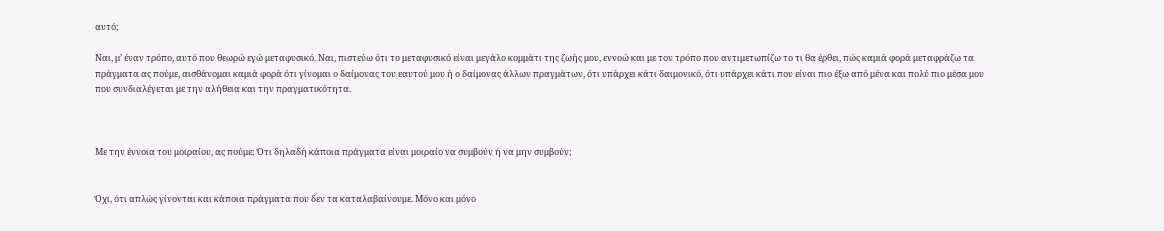αυτό;

Ναι, μ’ έναν τρόπο, αυτό που θεωρώ εγώ μεταφυσικό. Ναι, πιστεύω ότι το μεταφυσικό είναι μεγάλο κομμάτι της ζωής μου, εννοώ και με τον τρόπο που αντιμετωπίζω το τι θα έρθει, πώς καμιά φορά μεταφράζω τα πράγματα ας πούμε, αισθάνομαι καμιά φορά ότι γίνομαι ο δαίμονας του εαυτού μου ή ο δαίμονας άλλων πραγμάτων, ότι υπάρχει κάτι δαιμονικό, ότι υπάρχει κάτι που είναι πιο έξω από μένα και πολύ πιο μέσα μου που συνδιαλέγεται με την αλήθεια και την πραγματικότητα.



Με την έννοια του μοιραίου, ας πούμε; Ότι δηλαδή κάποια πράγματα είναι μοιραίο να συμβούν ή να μην συμβούν;


Όχι, ότι απλώς γίνονται και κάποια πράγματα που δεν τα καταλαβαίνουμε. Μόνο και μόνο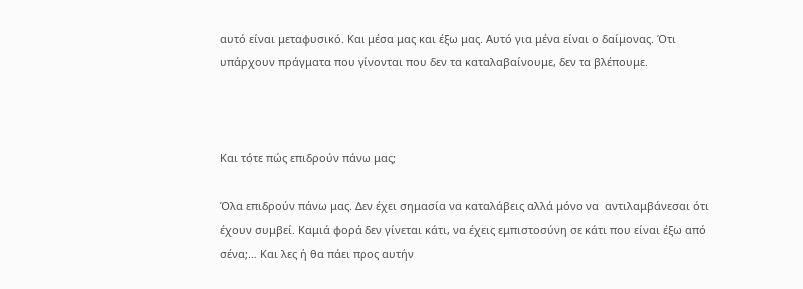αυτό είναι μεταφυσικό. Και μέσα μας και έξω μας. Αυτό για μένα είναι ο δαίμονας. Ότι υπάρχουν πράγματα που γίνονται που δεν τα καταλαβαίνουμε, δεν τα βλέπουμε.



Και τότε πώς επιδρούν πάνω μας;

Όλα επιδρούν πάνω μας. Δεν έχει σημασία να καταλάβεις αλλά μόνο να  αντιλαμβάνεσαι ότι έχουν συμβεί. Καμιά φορά δεν γίνεται κάτι, να έχεις εμπιστοσύνη σε κάτι που είναι έξω από σένα;… Και λες ή θα πάει προς αυτήν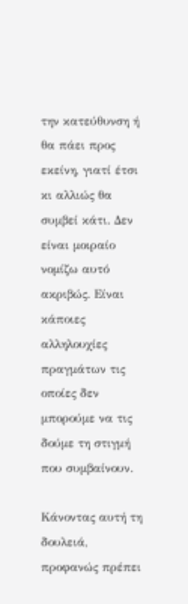την κατεύθυνση ή θα πάει προς εκείνη, γιατί έτσι κι αλλιώς θα συμβεί κάτι. Δεν είναι μοιραίο νομίζω αυτό ακριβώς. Είναι κάποιες αλληλουχίες πραγμάτων τις οποίες δεν μπορούμε να τις δούμε τη στιγμή που συμβαίνουν.

Κάνοντας αυτή τη δουλειά, προφανώς πρέπει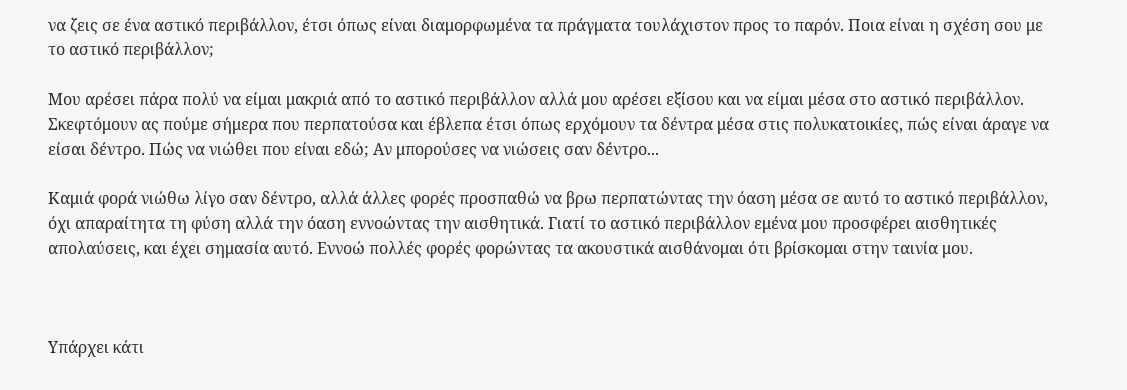να ζεις σε ένα αστικό περιβάλλον, έτσι όπως είναι διαμορφωμένα τα πράγματα τουλάχιστον προς το παρόν. Ποια είναι η σχέση σου με το αστικό περιβάλλον;

Μου αρέσει πάρα πολύ να είμαι μακριά από το αστικό περιβάλλον αλλά μου αρέσει εξίσου και να είμαι μέσα στο αστικό περιβάλλον. Σκεφτόμουν ας πούμε σήμερα που περπατούσα και έβλεπα έτσι όπως ερχόμουν τα δέντρα μέσα στις πολυκατοικίες, πώς είναι άραγε να είσαι δέντρο. Πώς να νιώθει που είναι εδώ; Αν μπορούσες να νιώσεις σαν δέντρο...

Καμιά φορά νιώθω λίγο σαν δέντρο, αλλά άλλες φορές προσπαθώ να βρω περπατώντας την όαση μέσα σε αυτό το αστικό περιβάλλον, όχι απαραίτητα τη φύση αλλά την όαση εννοώντας την αισθητικά. Γιατί το αστικό περιβάλλον εμένα μου προσφέρει αισθητικές απολαύσεις, και έχει σημασία αυτό. Εννοώ πολλές φορές φορώντας τα ακουστικά αισθάνομαι ότι βρίσκομαι στην ταινία μου.



Υπάρχει κάτι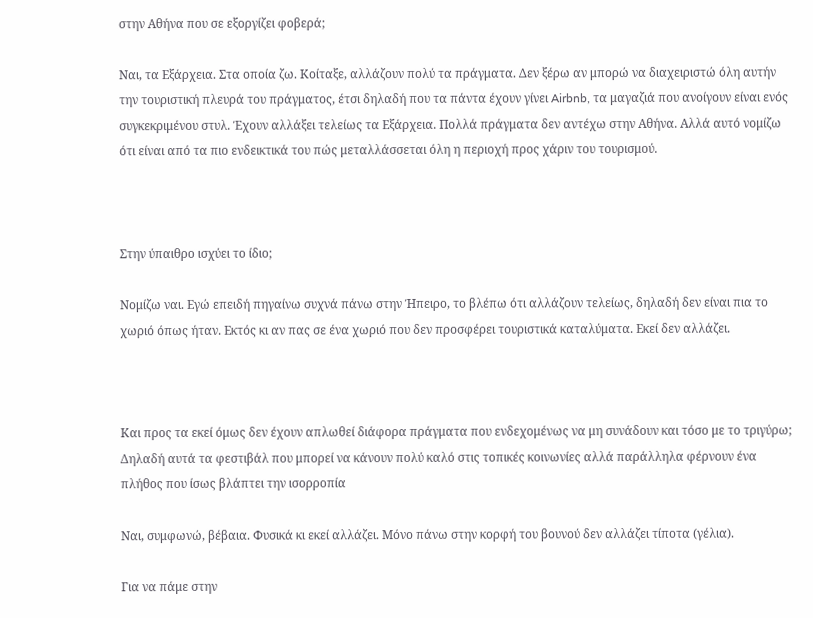στην Αθήνα που σε εξοργίζει φοβερά;

Ναι, τα Εξάρχεια. Στα οποία ζω. Κοίταξε, αλλάζουν πολύ τα πράγματα. Δεν ξέρω αν μπορώ να διαχειριστώ όλη αυτήν την τουριστική πλευρά του πράγματος, έτσι δηλαδή που τα πάντα έχουν γίνει Airbnb, τα μαγαζιά που ανοίγουν είναι ενός συγκεκριμένου στυλ. Έχουν αλλάξει τελείως τα Εξάρχεια. Πολλά πράγματα δεν αντέχω στην Αθήνα. Αλλά αυτό νομίζω ότι είναι από τα πιο ενδεικτικά του πώς μεταλλάσσεται όλη η περιοχή προς χάριν του τουρισμού.



Στην ύπαιθρο ισχύει το ίδιο;

Νομίζω ναι. Εγώ επειδή πηγαίνω συχνά πάνω στην Ήπειρο, το βλέπω ότι αλλάζουν τελείως, δηλαδή δεν είναι πια το χωριό όπως ήταν. Εκτός κι αν πας σε ένα χωριό που δεν προσφέρει τουριστικά καταλύματα. Εκεί δεν αλλάζει.



Και προς τα εκεί όμως δεν έχουν απλωθεί διάφορα πράγματα που ενδεχομένως να μη συνάδουν και τόσο με το τριγύρω; Δηλαδή αυτά τα φεστιβάλ που μπορεί να κάνουν πολύ καλό στις τοπικές κοινωνίες αλλά παράλληλα φέρνουν ένα πλήθος που ίσως βλάπτει την ισορροπία

Ναι, συμφωνώ, βέβαια. Φυσικά κι εκεί αλλάζει. Μόνο πάνω στην κορφή του βουνού δεν αλλάζει τίποτα (γέλια).

Για να πάμε στην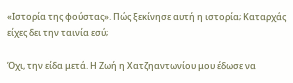«Ιστορία της φούστας». Πώς ξεκίνησε αυτή η ιστορία; Καταρχάς είχες δει την ταινία εσύ;

Όχι, την είδα μετά. Η Ζωή η Χατζηαντωνίου μου έδωσε να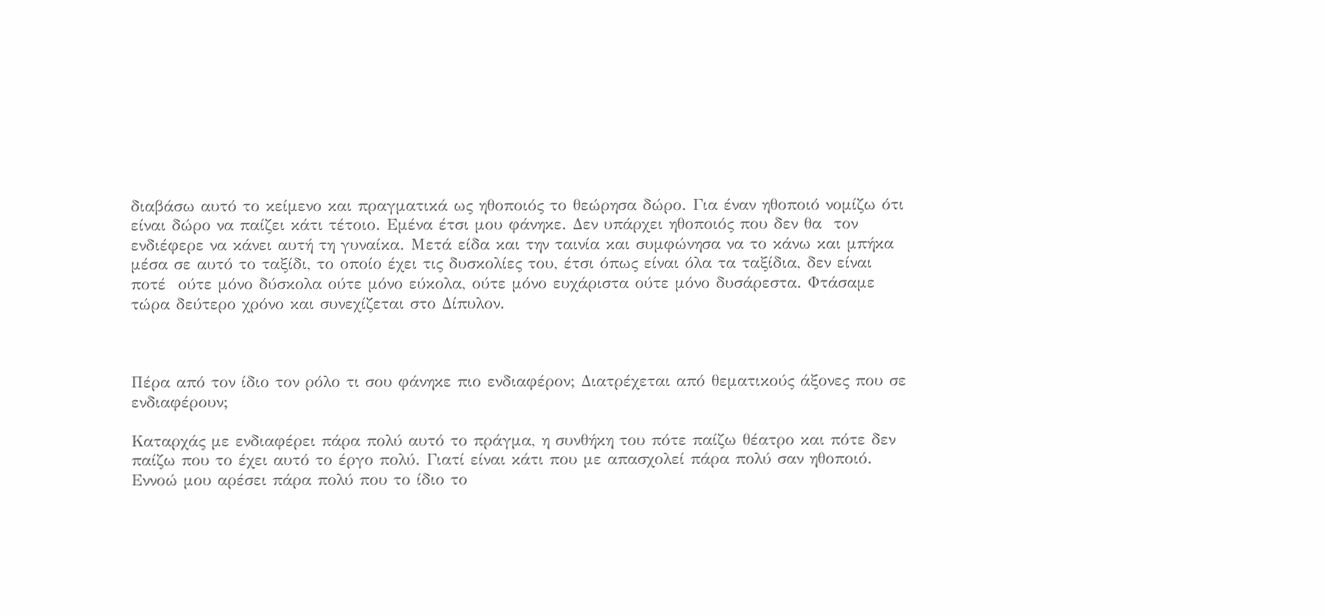διαβάσω αυτό το κείμενο και πραγματικά ως ηθοποιός το θεώρησα δώρο. Για έναν ηθοποιό νομίζω ότι είναι δώρο να παίζει κάτι τέτοιο. Εμένα έτσι μου φάνηκε. Δεν υπάρχει ηθοποιός που δεν θα  τον ενδιέφερε να κάνει αυτή τη γυναίκα. Μετά είδα και την ταινία και συμφώνησα να το κάνω και μπήκα μέσα σε αυτό το ταξίδι, το οποίο έχει τις δυσκολίες του, έτσι όπως είναι όλα τα ταξίδια, δεν είναι ποτέ  ούτε μόνο δύσκολα ούτε μόνο εύκολα, ούτε μόνο ευχάριστα ούτε μόνο δυσάρεστα. Φτάσαμε τώρα δεύτερο χρόνο και συνεχίζεται στο Δίπυλον.



Πέρα από τον ίδιο τον ρόλο τι σου φάνηκε πιο ενδιαφέρον; Διατρέχεται από θεματικούς άξονες που σε ενδιαφέρουν;

Καταρχάς με ενδιαφέρει πάρα πολύ αυτό το πράγμα, η συνθήκη του πότε παίζω θέατρο και πότε δεν παίζω που το έχει αυτό το έργο πολύ. Γιατί είναι κάτι που με απασχολεί πάρα πολύ σαν ηθοποιό. Εννοώ μου αρέσει πάρα πολύ που το ίδιο το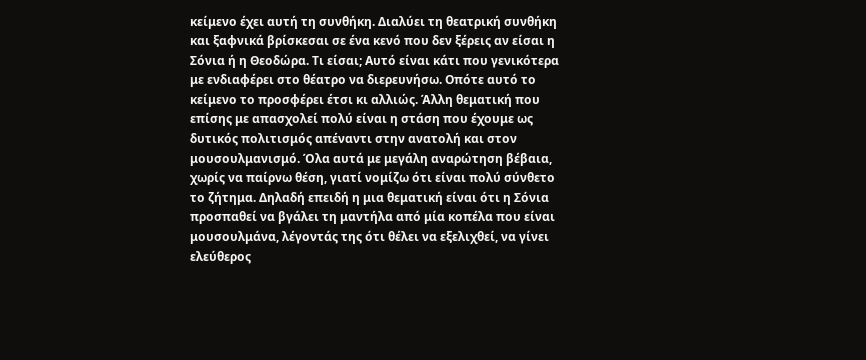κείμενο έχει αυτή τη συνθήκη. Διαλύει τη θεατρική συνθήκη και ξαφνικά βρίσκεσαι σε ένα κενό που δεν ξέρεις αν είσαι η Σόνια ή η Θεοδώρα. Τι είσαι; Αυτό είναι κάτι που γενικότερα με ενδιαφέρει στο θέατρο να διερευνήσω. Οπότε αυτό το κείμενο το προσφέρει έτσι κι αλλιώς. Άλλη θεματική που επίσης με απασχολεί πολύ είναι η στάση που έχουμε ως δυτικός πολιτισμός απέναντι στην ανατολή και στον μουσουλμανισμό. Όλα αυτά με μεγάλη αναρώτηση βέβαια, χωρίς να παίρνω θέση, γιατί νομίζω ότι είναι πολύ σύνθετο το ζήτημα. Δηλαδή επειδή η μια θεματική είναι ότι η Σόνια προσπαθεί να βγάλει τη μαντήλα από μία κοπέλα που είναι μουσουλμάνα, λέγοντάς της ότι θέλει να εξελιχθεί, να γίνει ελεύθερος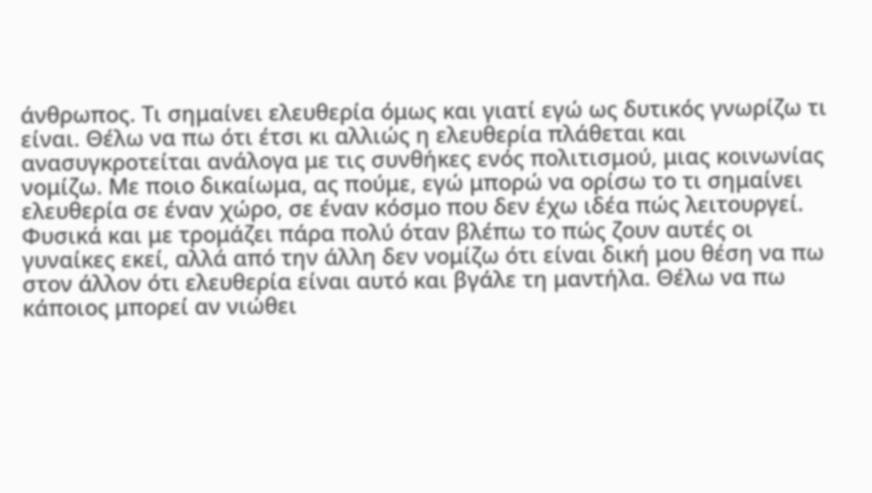άνθρωπος. Τι σημαίνει ελευθερία όμως και γιατί εγώ ως δυτικός γνωρίζω τι είναι. Θέλω να πω ότι έτσι κι αλλιώς η ελευθερία πλάθεται και ανασυγκροτείται ανάλογα με τις συνθήκες ενός πολιτισμού, μιας κοινωνίας νομίζω. Με ποιο δικαίωμα, ας πούμε, εγώ μπορώ να ορίσω το τι σημαίνει ελευθερία σε έναν χώρο, σε έναν κόσμο που δεν έχω ιδέα πώς λειτουργεί. Φυσικά και με τρομάζει πάρα πολύ όταν βλέπω το πώς ζουν αυτές οι γυναίκες εκεί, αλλά από την άλλη δεν νομίζω ότι είναι δική μου θέση να πω στον άλλον ότι ελευθερία είναι αυτό και βγάλε τη μαντήλα. Θέλω να πω κάποιος μπορεί αν νιώθει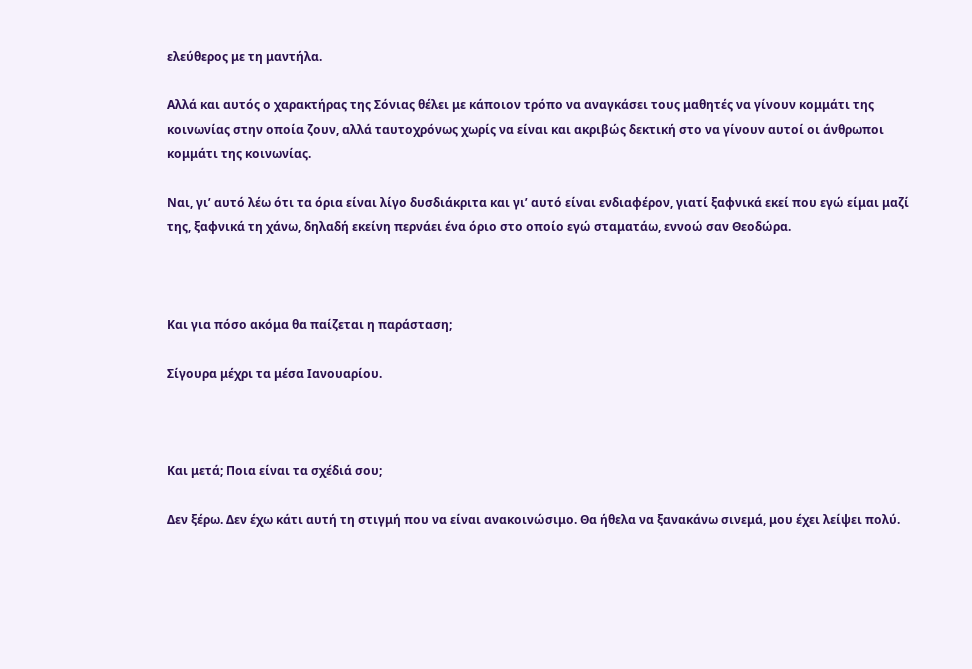ελεύθερος με τη μαντήλα.

Αλλά και αυτός ο χαρακτήρας της Σόνιας θέλει με κάποιον τρόπο να αναγκάσει τους μαθητές να γίνουν κομμάτι της κοινωνίας στην οποία ζουν, αλλά ταυτοχρόνως χωρίς να είναι και ακριβώς δεκτική στο να γίνουν αυτοί οι άνθρωποι κομμάτι της κοινωνίας.

Ναι, γι’ αυτό λέω ότι τα όρια είναι λίγο δυσδιάκριτα και γι’ αυτό είναι ενδιαφέρον, γιατί ξαφνικά εκεί που εγώ είμαι μαζί της, ξαφνικά τη χάνω, δηλαδή εκείνη περνάει ένα όριο στο οποίο εγώ σταματάω, εννοώ σαν Θεοδώρα.



Και για πόσο ακόμα θα παίζεται η παράσταση;

Σίγουρα μέχρι τα μέσα Ιανουαρίου.



Και μετά; Ποια είναι τα σχέδιά σου;

Δεν ξέρω. Δεν έχω κάτι αυτή τη στιγμή που να είναι ανακοινώσιμο. Θα ήθελα να ξανακάνω σινεμά, μου έχει λείψει πολύ.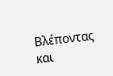Βλέποντας και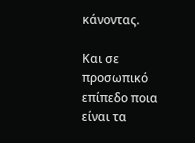κάνοντας.

Και σε προσωπικό επίπεδο ποια είναι τα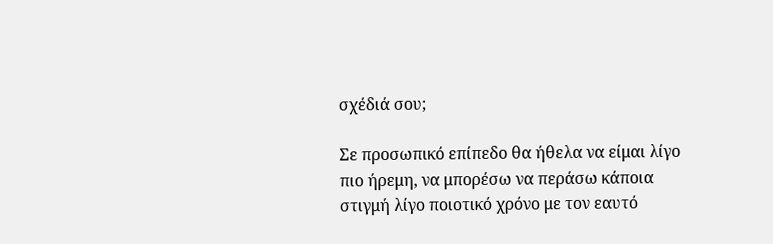σχέδιά σου;

Σε προσωπικό επίπεδο θα ήθελα να είμαι λίγο πιο ήρεμη, να μπορέσω να περάσω κάποια στιγμή λίγο ποιοτικό χρόνο με τον εαυτό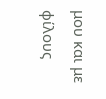μου και με φίλους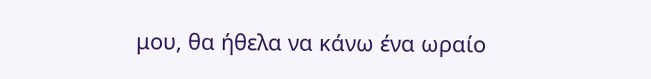μου, θα ήθελα να κάνω ένα ωραίο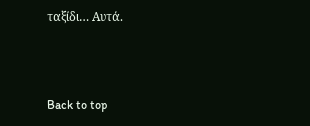ταξίδι… Αυτά.



Back to top